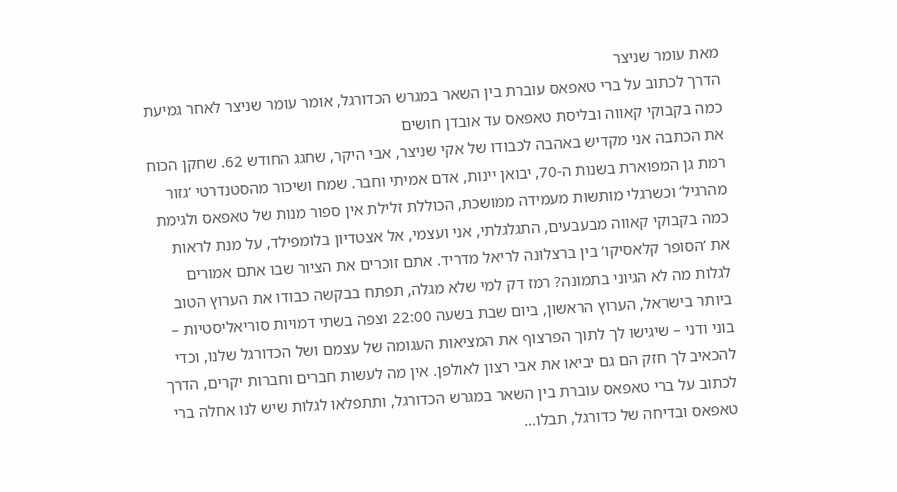מאת עומר שניצר
הדרך לכתוב על ברי טאפאס עוברת בין השאר במגרש הכדורגל, אומר עומר שניצר לאחר גמיעת כמה בקבוקי קאווה ובליסת טאפאס עד אובדן חושים
את הכתבה אני מקדיש באהבה לכבודו של אקי שניצר, אבי היקר, שחגג החודש 62. שחקן הכוח רמת גן המפוארת בשנות ה-70, יבואן יינות, אדם אמיתי וחבר. שמח ושיכור מהסטנדרטי ’גזור מהרגיל’ וכשרגלי מותשות מעמידה ממושכת, הכוללת זלילת אין ספור מנות של טאפאס ולגימת כמה בקבוקי קאווה מבעבעים, התגלגלתי, אני ועצמי, אל אצטדיון בלומפילד, על מנת לראות את ’הסופר קלאסיקו’ בין ברצלונה לריאל מדריד. אתם זוכרים את הציור שבו אתם אמורים לגלות מה לא הגיוני בתמונה? רמז דק למי שלא מגלה, תפתח בבקשה כבודו את הערוץ הטוב ביותר בישראל, הערוץ הראשון, ביום שבת בשעה 22:00 וצפה בשתי דמויות סוריאליסטיות – בוני ודני – שיגישו לך לתוך הפרצוף את המציאות העגומה של עצמם ושל הכדורגל שלנו, וכדי להכאיב לך חזק הם גם יביאו את אבי רצון לאולפן. אין מה לעשות חברים וחברות יקרים, הדרך לכתוב על ברי טאפאס עוברת בין השאר במגרש הכדורגל, ותתפלאו לגלות שיש לנו אחלה ברי טאפאס ובדיחה של כדורגל, תבלו…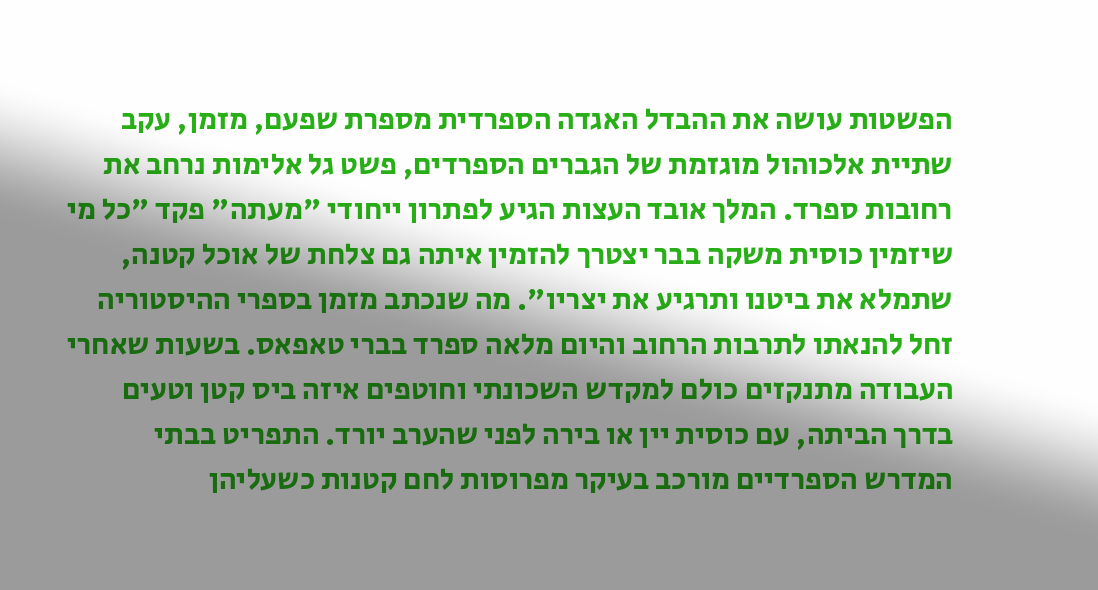הפשטות עושה את ההבדל האגדה הספרדית מספרת שפעם, מזמן, עקב שתיית אלכוהול מוגזמת של הגברים הספרדים, פשט גל אלימות נרחב את רחובות ספרד. המלך אובד העצות הגיע לפתרון ייחודי "מעתה" פקד "כל מי שיזמין כוסית משקה בבר יצטרך להזמין איתה גם צלחת של אוכל קטנה, שתמלא את ביטנו ותרגיע את יצריו". מה שנכתב מזמן בספרי ההיסטוריה זחל להנאתו לתרבות הרחוב והיום מלאה ספרד בברי טאפאס. בשעות שאחרי העבודה מתנקזים כולם למקדש השכונתי וחוטפים איזה ביס קטן וטעים בדרך הביתה, עם כוסית יין או בירה לפני שהערב יורד. התפריט בבתי המדרש הספרדיים מורכב בעיקר מפרוסות לחם קטנות כשעליהן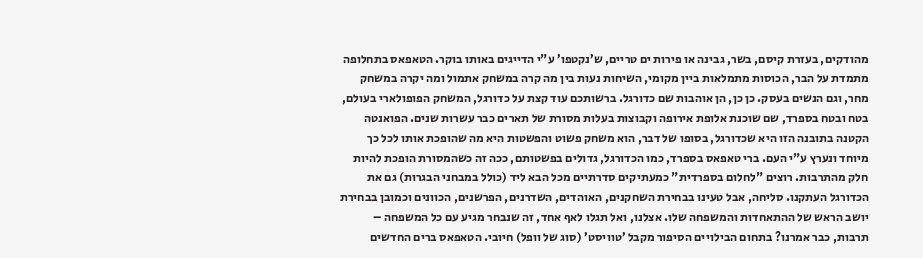מהודקים, בעזרת קיסם, בשר, גבינה או פירות ים טריים, ש’נקטפו’ ע"י הדייגים באותו בוקר. הטאפאס בתחלופה מתמדת על הבר, הכוסות מתמלאות ביין מקומי, השיחות נעות בין מה קרה במשחק אתמול ומה יקרה במשחק מחר, וגם הנשים בעסק. כן כן, הן אוהבות שם כדורגל. ברשותכם עוד קצת על כדורגל, המשחק הפופולארי בעולם, בטח ובטח בספרד, שם שוכנת אלופת אירופה וקבוצות בעלות מסורת של תארים כבר עשרות שנים. הפואנטה הקטנה בתובנה הזו היא שכדורגל, בסופו של דבר, הוא משחק פשוט והפשטות היא מה שהופכת אותו לכל כך מיוחד ונערץ ע"י העם. ברי טאפאס בספרד, כמו הכדורגל, גדולים בפשטותם, ככה זה כשהמסורת הופכת להיות חלק מהתרבות. רוצים "לחלום בספרדית" כמעתיקים סדרתיים מכל הבא ליד (כולל במבחני הבגרות) גם את הכדורגל העתקנו. סליחה, אבל טעינו בבחירת השחקנים, האוהדים, השדרנים, הפרשנים, הכוונים וכמובן בבחירת יושב הראש של ההתאחדות והמשפחה שלו. אצלנו, ואל תגלו לאף אחד, זה שנבחר מגיע עם כל המשפחה – תרבות, כבר אמרנו? בתחום הבילויים הסיפור מקבל ’טוויסט’ (סוג של וופל) חיובי. הטאפאס ברים החדשים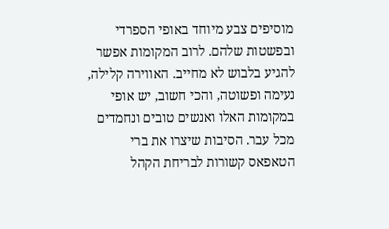מוסיפים צבע מיוחד באופי הספרדי ובפשטות שלהם. לרוב המקומות אפשר להגיע בלבוש לא מחייב. האווירה קלילה, נעימה ופשוטה, והכי חשוב, יש אופי במקומות האלו ואנשים טובים ונחמדים מכל עבר. הסיבות שיצרו את ברי הטאפאס קשורות לבריחת הקהל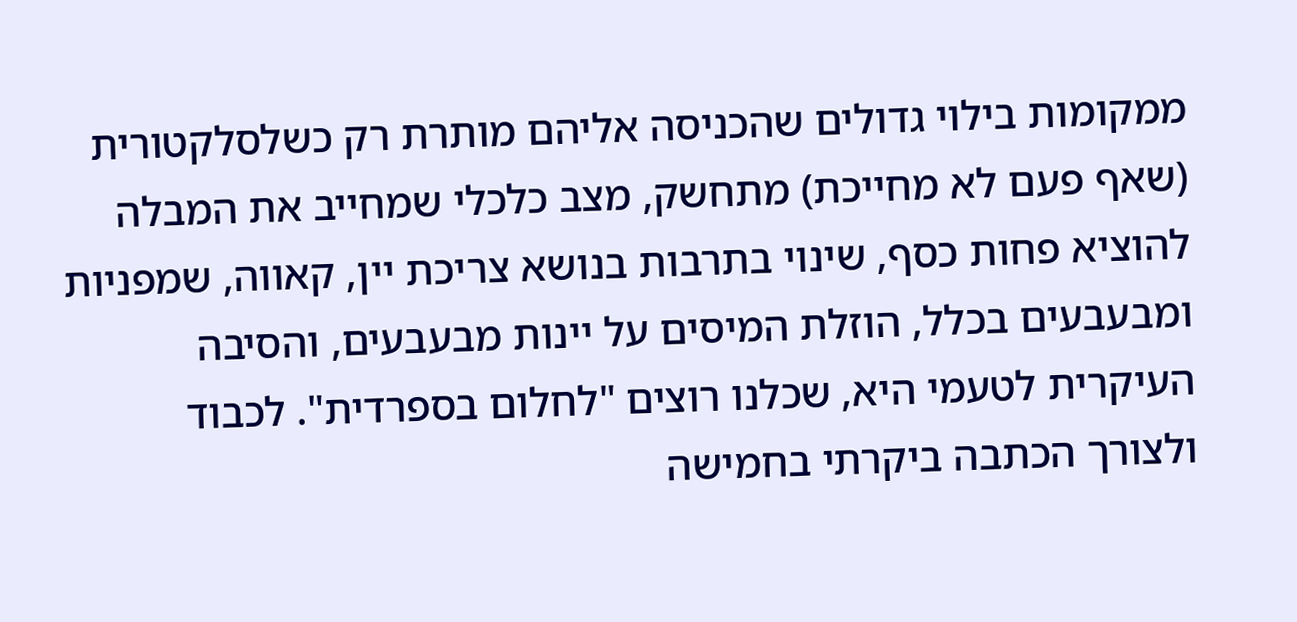ממקומות בילוי גדולים שהכניסה אליהם מותרת רק כשלסלקטורית (שאף פעם לא מחייכת) מתחשק, מצב כלכלי שמחייב את המבלה להוציא פחות כסף, שינוי בתרבות בנושא צריכת יין, קאווה, שמפניות ומבעבעים בכלל, הוזלת המיסים על יינות מבעבעים, והסיבה העיקרית לטעמי היא, שכלנו רוצים "לחלום בספרדית". לכבוד ולצורך הכתבה ביקרתי בחמישה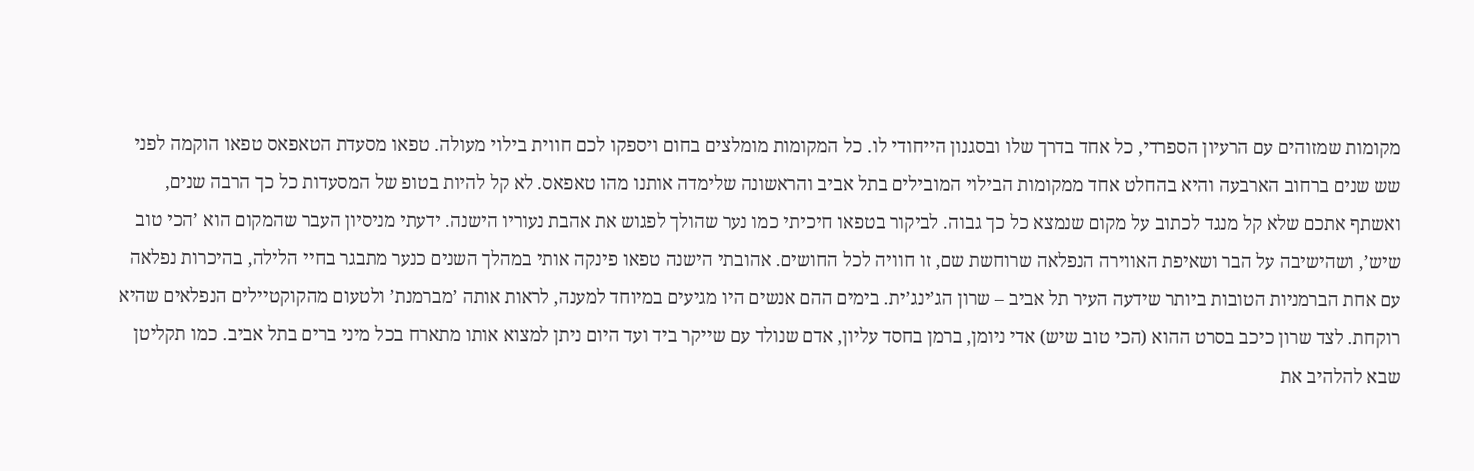מקומות שמזוהים עם הרעיון הספרדי, כל אחד בדרך שלו ובסגנון הייחודי לו. כל המקומות מומלצים בחום ויספקו לכם חווית בילוי מעולה. טפאו מסעדת הטאפאס טפאו הוקמה לפני שש שנים ברחוב הארבעה והיא בהחלט אחד ממקומות הבילוי המובילים בתל אביב והראשונה שלימדה אותנו מהו טאפאס. לא קל להיות בטופ של המסעדות כל כך הרבה שנים, ואשתף אתכם שלא קל מנגד לכתוב על מקום שנמצא כל כך גבוה. לביקור בטפאו חיכיתי כמו נער שהולך לפגוש את אהבת נעוריו הישנה. ידעתי מניסיון העבר שהמקום הוא ’הכי טוב שיש’, ושהישיבה על הבר ושאיפת האווירה הנפלאה שרוחשת שם, זו חוויה לכל החושים. אהובתי הישנה טפאו פינקה אותי במהלך השנים כנער מתבגר בחיי הלילה, בהיכרות נפלאה עם אחת הברמניות הטובות ביותר שידעה העיר תל אביב – שרון הג’ינג’ית. בימים ההם אנשים היו מגיעים במיוחד למענה, לראות אותה ’מברמנת’ ולטעום מהקוקטיילים הנפלאים שהיא רוקחת. לצד שרון כיכב בסרט ההוא (הכי טוב שיש) אדי ניומן, ברמן בחסד עליון, אדם שנולד עם שייקר ביד ועד היום ניתן למצוא אותו מתארח בכל מיני ברים בתל אביב. כמו תקליטן שבא להלהיב את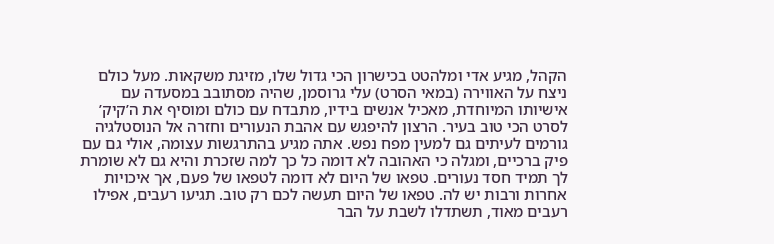הקהל, מגיע אדי ומלהטט בכישרון הכי גדול שלו, מזיגת משקאות. מעל כולם ניצח על האווירה (במאי הסרט) עלי גרוסמן, שהיה מסתובב במסעדה עם אישיותו המיוחדת, מאכיל אנשים בידיו, מתבדח עם כולם ומוסיף את ה’קיק’ לסרט הכי טוב בעיר. הרצון להיפגש עם אהבת הנעורים וחזרה אל הנוסטלגיה גורמים לעיתים גם למעין מפח נפש. אתה מגיע בהתרגשות עצומה, אולי גם עם פיק ברכיים, ומגלה כי האהובה לא דומה כל כך למה שזכרת והיא גם לא שומרת לך תמיד חסד נעורים. טפאו של היום לא דומה לטפאו של פעם, אך איכויות אחרות ורבות יש לה. טפאו של היום תעשה לכם רק טוב. תגיעו רעבים, אפילו רעבים מאוד, תשתדלו לשבת על הבר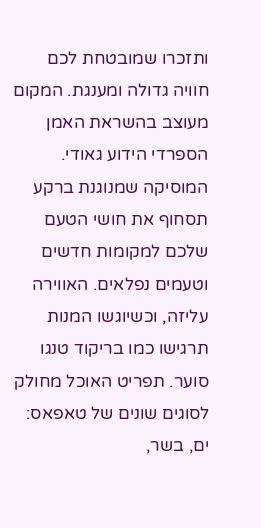ותזכרו שמובטחת לכם חוויה גדולה ומענגת. המקום מעוצב בהשראת האמן הספרדי הידוע גאודי. המוסיקה שמנוגנת ברקע תסחוף את חושי הטעם שלכם למקומות חדשים וטעמים נפלאים. האווירה עליזה, וכשיוגשו המנות תרגישו כמו בריקוד טנגו סוער. תפריט האוכל מחולק לסוגים שונים של טאפאס: ים, בשר,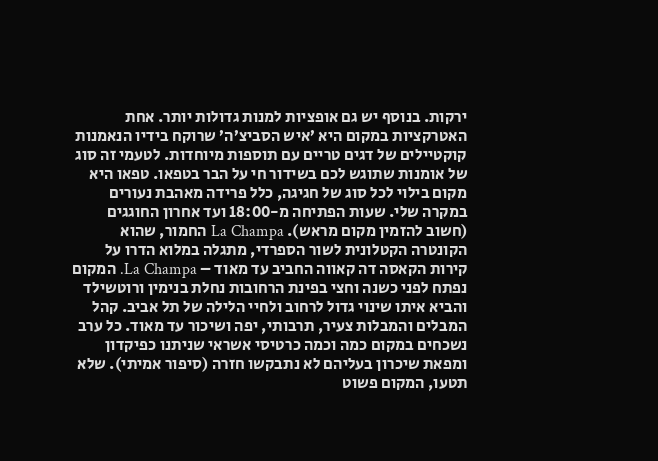ירקות. בנוסף יש גם אופציות למנות גדולות יותר. אחת האטרקציות במקום היא ’איש הסביצ’ה’ שרוקח בידיו הנאמנות קוקטיילים של דגים טריים עם תוספות מיוחדות. לטעמי זה סוג של אומנות שתוגש לכם בשידור חי על הבר בטפאו. טפאו היא מקום בילוי לכל סוג של חגיגה, כלל פרידה מאהבת נעורים במקרה שלי. שעות הפתיחה מ-18:00 ועד אחרון החוגגים (חשוב להזמין מקום מראש). La Champa החמור, שהוא הקונטרה הקטלונית לשור הספרדי, מתגלה במלוא הדרו על קירות הקאסה דה קאווה החביב עד מאוד – La Champa. המקום נפתח לפני כשנה וחצי בפינת הרחובות נחלת בנימין ורוטשילד והביא איתו שינוי גדול לרחוב ולחיי הלילה של תל אביב. קהל המבלים והמבלות צעיר, תרבותי, יפה ושיכור עד מאוד. כל ערב נשכחים במקום כמה וכמה כרטיסי אשראי שניתנו כפיקדון ומפאת שיכרון בעליהם לא נתבקשו חזרה (סיפור אמיתי). שלא תטעו, המקום פשוט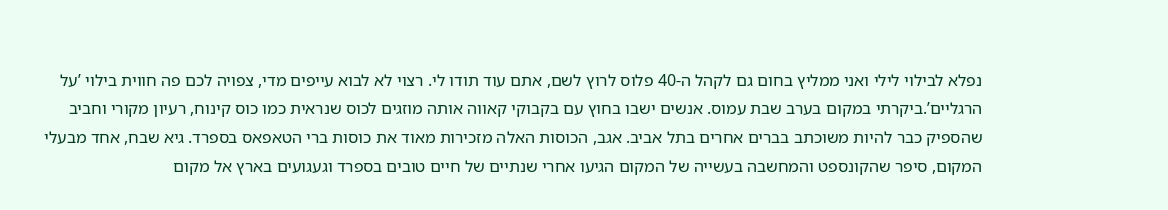נפלא לבילוי לילי ואני ממליץ בחום גם לקהל ה-40 פלוס לרוץ לשם, אתם עוד תודו לי. רצוי לא לבוא עייפים מדי, צפויה לכם פה חווית בילוי ’על הרגליים’.ביקרתי במקום בערב שבת עמוס. אנשים ישבו בחוץ עם בקבוקי קאווה אותה מוזגים לכוס שנראית כמו כוס קינוח, רעיון מקורי וחביב שהספיק כבר להיות משוכתב בברים אחרים בתל אביב. אגב, הכוסות האלה מזכירות מאוד את כוסות ברי הטאפאס בספרד. גיא שבח, אחד מבעלי המקום, סיפר שהקונספט והמחשבה בעשייה של המקום הגיעו אחרי שנתיים של חיים טובים בספרד וגעגועים בארץ אל מקום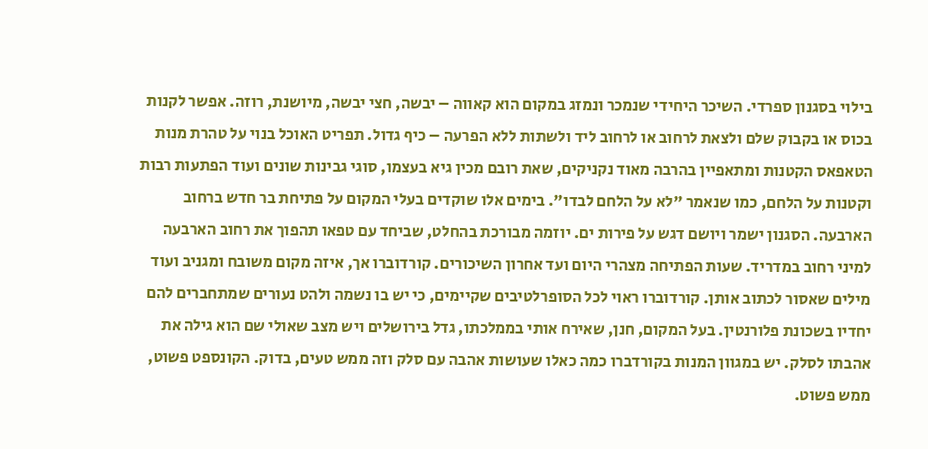בילוי בסגנון ספרדי. השיכר היחידי שנמכר ונמזג במקום הוא קאווה – יבשה, חצי יבשה, מיושנת, רוזה. אפשר לקנות בכוס או בקבוק שלם ולצאת לרחוב או לרחוב ליד ולשתות ללא הפרעה – כיף גדול. תפריט האוכל בנוי על טהרת מנות הטאפאס הקטנות ומתאפיין בהרבה מאוד נקניקים, שאת רובם מכין גיא בעצמו, סוגי גבינות שונים ועוד הפתעות רבות וקטנות על הלחם, כמו שנאמר "לא על הלחם לבדו". בימים אלו שוקדים בעלי המקום על פתיחת בר חדש ברחוב הארבעה. הסגנון ישמר ויושם דגש על פירות ים. יוזמה מבורכת בהחלט, שביחד עם טפאו תהפוך את רחוב הארבעה למיני רחוב במדריד. שעות הפתיחה מצהרי היום ועד אחרון השיכורים. קורדוברו אך, איזה מקום משובח ומגניב ועוד מילים שאסור לכתוב אותן. קורדוברו ראוי לכל הסופרלטיבים שקיימים, כי יש בו נשמה ולהט נעורים שמתחברים להם יחדיו בשכונת פלורנטין. בעל המקום, חנן, שאירח אותי בממלכתו, גדל בירושלים ויש מצב שאולי שם הוא גילה את אהבתו לסלק. יש במגוון המנות בקורדברו כמה כאלו שעושות אהבה עם סלק וזה ממש טעים, בדוק. הקונספט פשוט, ממש פשוט.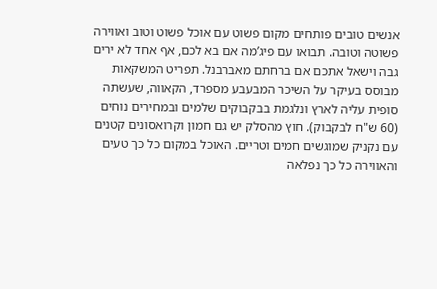אנשים טובים פותחים מקום פשוט עם אוכל פשוט וטוב ואווירה פשוטה וטובה. תבואו עם פיג’מה אם בא לכם, אף אחד לא ירים גבה וישאל אתכם אם ברחתם מאברבנל. תפריט המשקאות מבוסס בעיקר על השיכר המבעבע מספרד, הקאווה, שעשתה סופית עליה לארץ ונלגמת בבקבוקים שלמים ובמחירים נוחים (60 ש"ח לבקבוק). חוץ מהסלק יש גם חמון וקרואסונים קטנים עם נקניק שמוגשים חמים וטריים. האוכל במקום כל כך טעים והאווירה כל כך נפלאה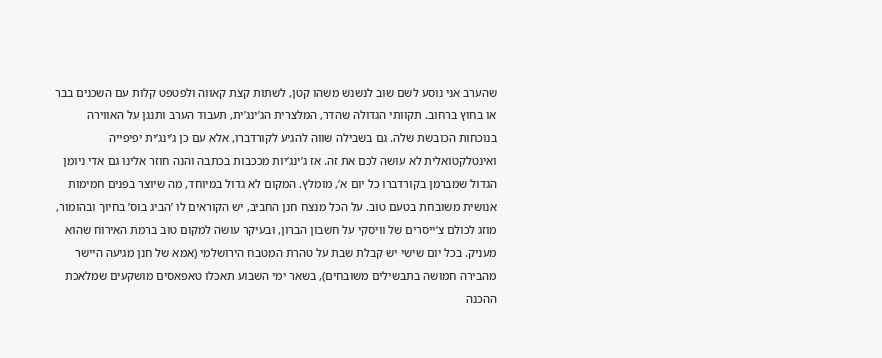שהערב אני נוסע לשם שוב לנשנש משהו קטן, לשתות קצת קאווה ולפטפט קלות עם השכנים בבר או בחוץ ברחוב. תקוותי הגדולה שהדר, המלצרית הג’ינג’ית, תעבוד הערב ותנגן על האווירה בנוכחות הכובשת שלה. גם בשבילה שווה להגיע לקורדברו, אלא עם כן ג’ינג’ית יפיפייה ואינטלקטואלית לא עושה לכם את זה. אז ג’ינג’יות מככבות בכתבה והנה חוזר אלינו גם אדי ניומן הגדול שמברמן בקורדברו כל יום א’, מומלץ. המקום לא גדול במיוחד, מה שיוצר בפנים חמימות אנושית משובחת בטעם טוב. על הכל מנצח חנן החביב, יש הקוראים לו ’הביג בוס’ בחיוך ובהומור, מוזג לכולם צ’ייסרים של וויסקי על חשבון הברון, ובעיקר עושה למקום טוב ברמת האירוח שהוא מעניק. בכל יום שישי יש קבלת שבת על טהרת המטבח הירושלמי (אמא של חנן מגיעה היישר מהבירה חמושה בתבשילים משובחים), בשאר ימי השבוע תאכלו טאפאסים מושקעים שמלאכת ההכנה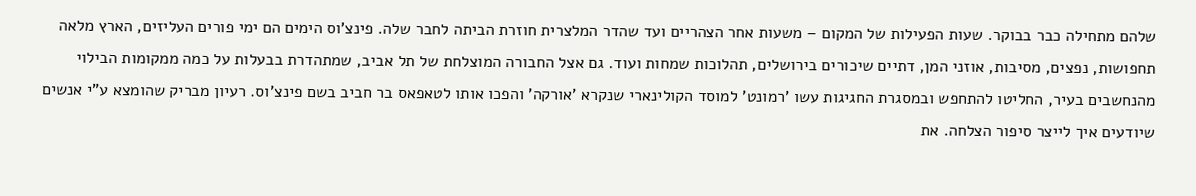שלהם מתחילה כבר בבוקר. שעות הפעילות של המקום – משעות אחר הצהריים ועד שהדר המלצרית חוזרת הביתה לחבר שלה. פינצ’וס הימים הם ימי פורים העליזים, הארץ מלאה תחפושות, נפצים, מסיבות, אוזני המן, דתיים שיכורים בירושלים, תהלוכות שמחות ועוד. גם אצל החבורה המוצלחת של תל אביב, שמתהדרת בבעלות על כמה ממקומות הבילוי מהנחשבים בעיר, החליטו להתחפש ובמסגרת החגיגות עשו ’רמונט’ למוסד הקולינארי שנקרא ’אורקה’ והפכו אותו לטאפאס בר חביב בשם פינצ’וס. רעיון מבריק שהומצא ע"י אנשים שיודעים איך לייצר סיפור הצלחה. את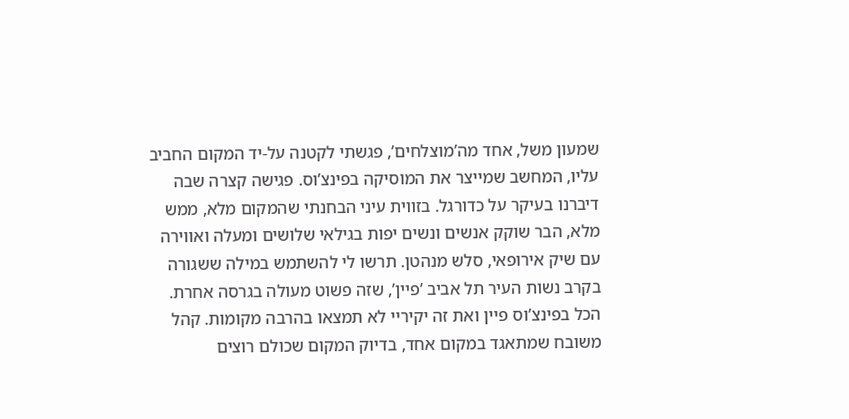שמעון משל, אחד מה’מוצלחים’, פגשתי לקטנה על-יד המקום החביב עליו, המחשב שמייצר את המוסיקה בפינצ’וס. פגישה קצרה שבה דיברנו בעיקר על כדורגל. בזווית עיני הבחנתי שהמקום מלא, ממש מלא, הבר שוקק אנשים ונשים יפות בגילאי שלושים ומעלה ואווירה עם שיק אירופאי, סלש מנהטן. תרשו לי להשתמש במילה ששגורה בקרב נשות העיר תל אביב ’פיין’, שזה פשוט מעולה בגרסה אחרת. הכל בפינצ’וס פיין ואת זה יקיריי לא תמצאו בהרבה מקומות. קהל משובח שמתאגד במקום אחד, בדיוק המקום שכולם רוצים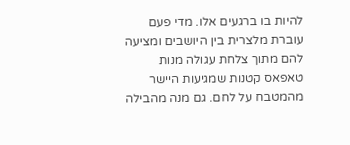להיות בו ברגעים אלו. מדי פעם עוברת מלצרית בין היושבים ומציעה להם מתוך צלחת עגולה מנות טאפאס קטנות שמגיעות היישר מהמטבח על לחם. גם מנה מהבילה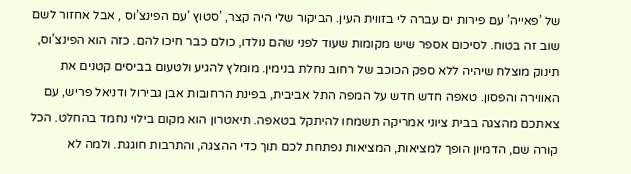של ’פאייה’ עם פירות ים עברה לי בזווית העין. הביקור שלי היה קצר, ’סטוץ ’עם הפינצ’וס , אבל אחזור לשם שוב זה בטוח. לסיכום אספר שיש מקומות שעוד לפני שהם נולדו, כולם כבר חיכו להם. כזה הוא הפינצ’וס, תינוק מוצלח שיהיה ללא ספק הכוכב של רחוב נחלת בנימין. מומלץ להגיע ולטעום בביסים קטנים את האווירה והפסון. טאפה חדש חדש על המפה התל אביבית, בפינת הרחובות אבן גבירול ודניאל פריש, עם צאתכם מהצגה בבית ציוני אמריקה תשמחו להיתקל בטאפה. תיאטרון הוא מקום בילוי נחמד בהחלט. הכל קורה שם, הדמיון הופך למציאות, המציאות נפתחת לכם תוך כדי ההצגה, והתרבות חוגגת. ולמה לא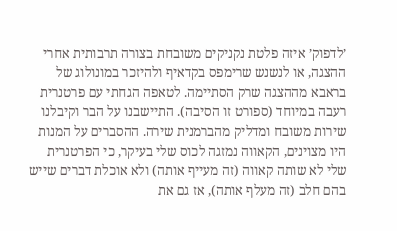’לדפוק’ איזה פלטת נקניקים משובחת בצורה תרבותית אחרי ההצגה, או לנשנש שרימפס בקדאיף ולהיזכר במונולוג של בראבא מההצגה שרק הסתיימה. לטאפה הגחתי עם פרטנרית רעבה במיוחד (ספורט זו הסיבה). התיישבנו על הבר וקיבלנו שירות משובח ומדליק מהברמנית שירה. ההסברים על המנות היו מצוינים, הקאווה נמזגה לכוס שלי בעיקר, כי הפרטנרית שלי לא שותה קאווה (זה מעייף אותה) ולא אוכלת דברים שייש בהם חלב (זה מעלף אותה), אז גם את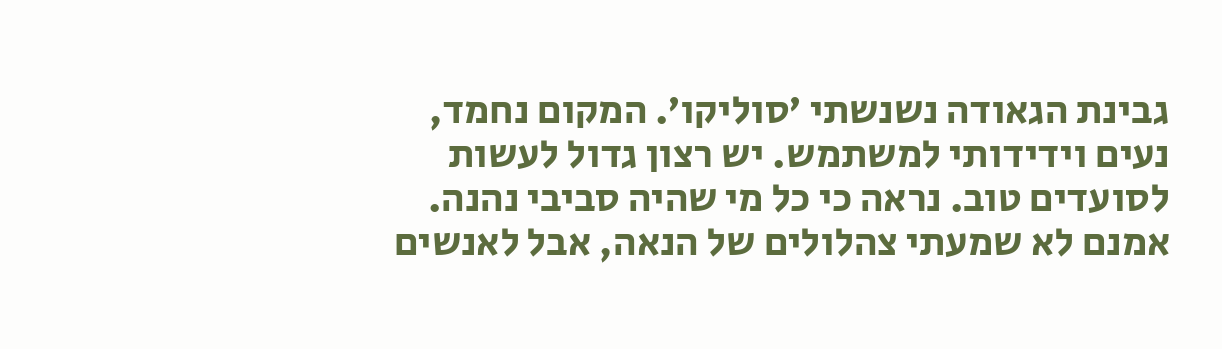גבינת הגאודה נשנשתי ’סוליקו’. המקום נחמד, נעים וידידותי למשתמש. יש רצון גדול לעשות לסועדים טוב. נראה כי כל מי שהיה סביבי נהנה. אמנם לא שמעתי צהלולים של הנאה, אבל לאנשים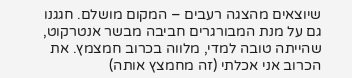שיוצאים מהצגה רעבים – המקום מושלם. חגגנו גם על מנת המבורגרים חביבה מבשר אנטרקוט, שהייתה טובה למדי, מלווה בכרוב חמצמץ. את הכרוב אני אכלתי (זה מחמצץ אותה)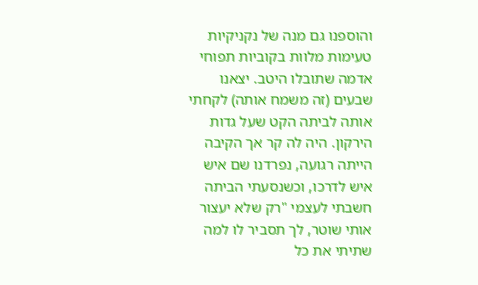והוספנו גם מנה של נקניקיות טעימות מלוות בקוביות תפוחי אדמה שתובלו היטב. יצאנו שבעים (זה משמח אותה) לקחתי אותה לביתה הקט שעל גדות הירקון. היה לה קר אך הקיבה הייתה רגועה, נפרדנו שם איש איש לדרכו, וכשנסעתי הביתה חשבתי לעצמי "רק שלא יעצור אותי שוטר, לך תסביר לו למה שתיתי את כל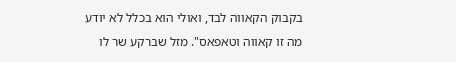בקבוק הקאווה לבד, ואולי הוא בכלל לא יודע מה זו קאווה וטאפאס". מזל שברקע שר לו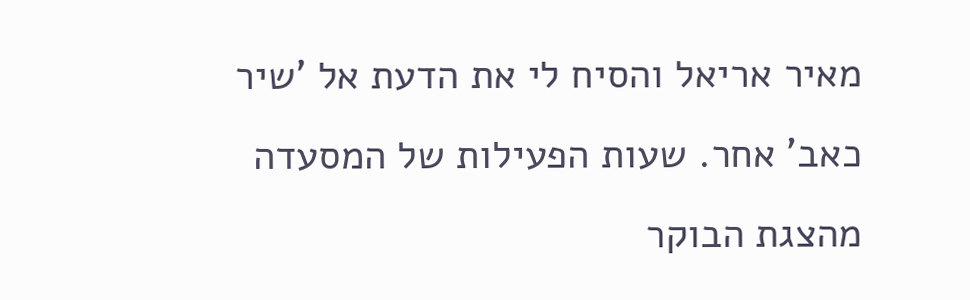מאיר אריאל והסיח לי את הדעת אל ’שיר כאב’ אחר. שעות הפעילות של המסעדה מהצגת הבוקר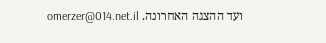ועד ההצגה האחרונה. omerzer@014.net.il